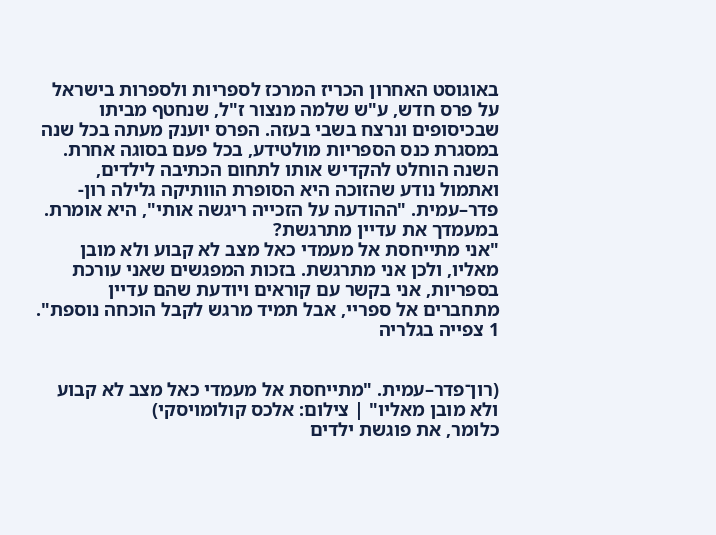באוגוסט האחרון הכריז המרכז לספריות ולספרות בישראל על פרס חדש, ע"ש שלמה מנצור ז"ל, שנחטף מביתו שבכיסופים ונרצח בשבי בעזה. הפרס יוענק מעתה בכל שנה במסגרת כנס הספריות מולטידע, בכל פעם בסוגה אחרת. השנה הוחלט להקדיש אותו לתחום הכתיבה לילדים, ואתמול נודע שהזוכה היא הסופרת הוותיקה גלילה רון-פדר–עמית. "ההודעה על הזכייה ריגשה אותי", היא אומרת.
במעמדך את עדיין מתרגשת?
"אני מתייחסת אל מעמדי כאל מצב לא קבוע ולא מובן מאליו, ולכן אני מתרגשת. בזכות המפגשים שאני עורכת בספריות, אני בקשר עם קוראים ויודעת שהם עדיין מתחברים אל ספריי, אבל תמיד מרגש לקבל הוכחה נוספת".
1 צפייה בגלריה


(רון־פדר–עמית. "מתייחסת אל מעמדי כאל מצב לא קבוע ולא מובן מאליו" | צילום: אלכס קולומויסקי)
כלומר, את פוגשת ילדים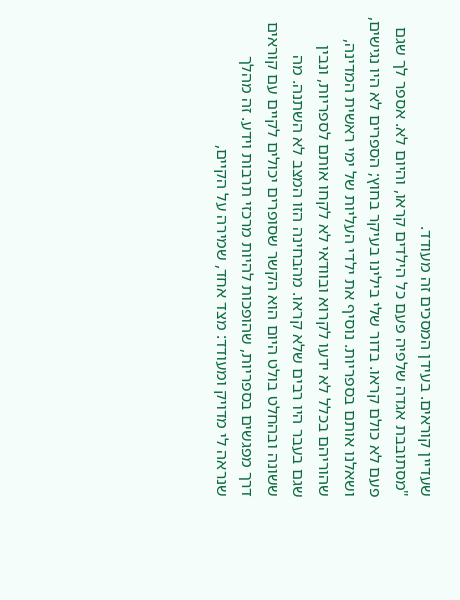שעדיין קוראים. בעידן המסכים זה מעודד.
"מסתובבת אגדה שלפיה פעם כל הילדים קראו, והיום לא. אספר לך שגם פעם לא כולם קראו. בדור שלי בילינו בעיקר בחוץ; הספרים לא היו נגישים, ושאלנו אותם בספריות. נוסיף את ילדי העליות של ימי ראשית המדינה, שהוריהם בכלל לא ידעו לקרוא ובוודאי לא לקחו אותם לספריות, ונבין שגם בעבר היו רבים שלא קראו. מהבחינה הזו המצב לא השתנה. מה ששונה ובהחלט בולט היום הוא הקשר שסופרים יכולים לקיים עם קוראים דרך מפגשים בספריות, שהופכות להיות מרכזי תרבות וידע. זה מהלך שנראה לי מדויק ומעודד: מצד אחד, שמירה על הקיים,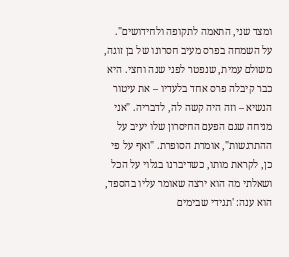ומצד שני, התאמה לתקופה ולחידושים".
על השמחה בפרס מעיב חסרונו של בן זוגה, משולם עמית, שנפטר לפני שנה וחצי. היא כבר קיבלה פרס אחד בלעדיו – את עיטור הנשיא – וזה היה קשה לה, לדבריה. "אני מניחה שגם הפעם החיסרון שלו יעיב על ההתרגשות", אומרת הסופרת. "ואף על פי כן, לקראת מותו, כשדיברנו בגלוי על הכל ושאלתי מה הוא ירצה שאומר עליו בהספד, הוא ענה: 'תגידי שבימים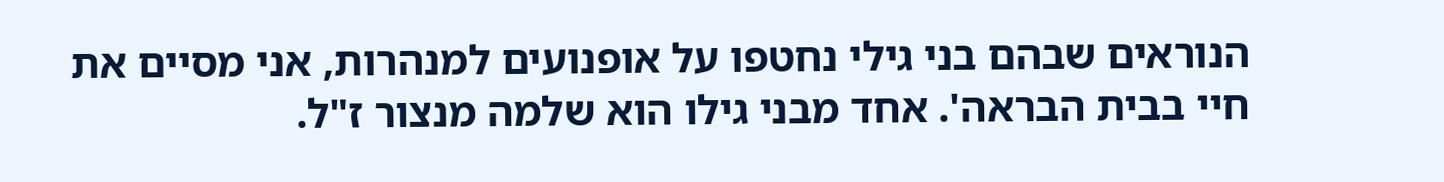הנוראים שבהם בני גילי נחטפו על אופנועים למנהרות, אני מסיים את חיי בבית הבראה'. אחד מבני גילו הוא שלמה מנצור ז"ל.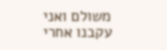משולם ואני עקבנו אחרי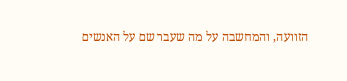הזוועה, והמחשבה על מה שעבר שם על האנשים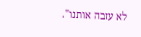לא עזבה אותנו".